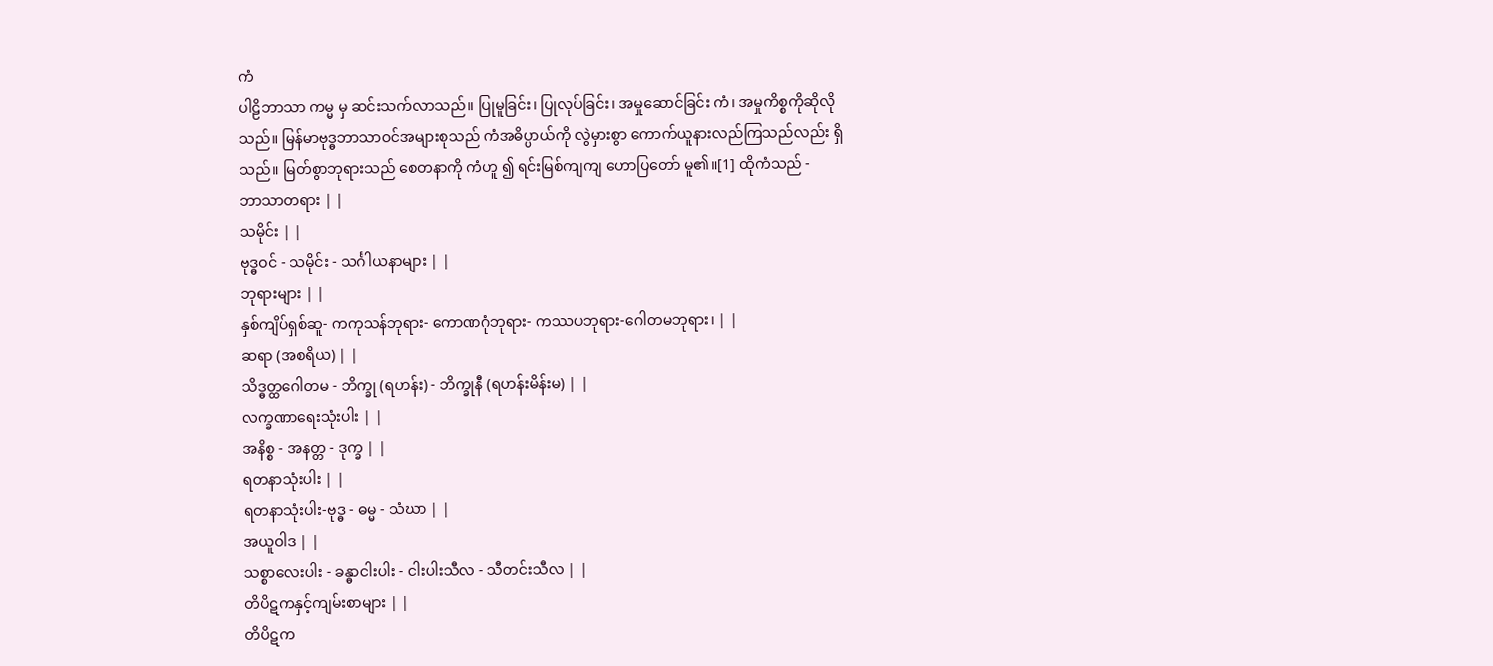ကံ
ပါဠိဘာသာ ကမ္မ မှ ဆင်းသက်လာသည်။ ပြုမူခြင်း၊ ပြုလုပ်ခြင်း၊ အမှုဆောင်ခြင်း ကံ၊ အမှုကိစ္စကိုဆိုလိုသည်။ မြန်မာဗုဒ္ဓဘာသာဝင်အများစုသည် ကံအဓိပ္ပာယ်ကို လွဲမှားစွာ ကောက်ယူနားလည်ကြသည်လည်း ရှိသည်။ မြတ်စွာဘုရားသည် စေတနာကို ကံဟူ ၍ ရင်းမြစ်ကျကျ ဟောပြတော် မူ၏။[1] ထိုကံသည် -
ဘာသာတရား | |
သမိုင်း | |
ဗုဒ္ဓဝင် - သမိုင်း - သင်္ဂါယနာများ | |
ဘုရားများ | |
နှစ်ကျိပ်ရှစ်ဆူ- ကကုသန်ဘုရား- ကောဏဂုံဘုရား- ကဿပဘုရား-ဂေါတမဘုရား၊ | |
ဆရာ (အစရိယ) | |
သိဒ္ဓတ္ထဂေါတမ - ဘိက္ခု (ရဟန်း) - ဘိက္ခုနီ (ရဟန်းမိန်းမ) | |
လက္ခဏာရေးသုံးပါး | |
အနိစ္စ - အနတ္တ - ဒုက္ခ | |
ရတနာသုံးပါး | |
ရတနာသုံးပါး-ဗုဒ္ဓ - ဓမ္မ - သံဃာ | |
အယူဝါဒ | |
သစ္စာလေးပါး - ခန္ဓာငါးပါး - ငါးပါးသီလ - သီတင်းသီလ | |
တိပိဋကနှင့်ကျမ်းစာများ | |
တိပိဋက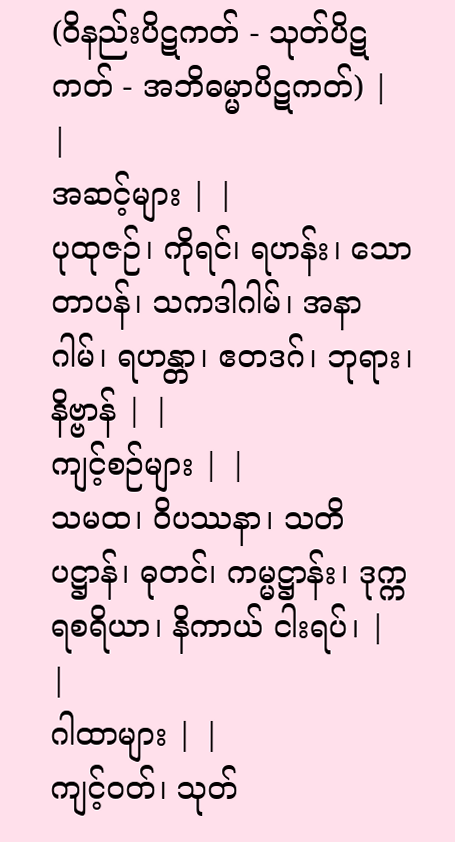(ဝိနည်းပိဋကတ် - သုတ်ပိဋကတ် - အဘိဓမ္မာပိဋကတ်) | |
အဆင့်များ | |
ပုထုဇဉ်၊ ကိုရင်၊ ရဟန်း၊ သောတာပန်၊ သကဒါဂါမ်၊ အနာဂါမ်၊ ရဟန္တာ၊ ဧတဒဂ်၊ ဘုရား၊ နိဗ္ဗာန် | |
ကျင့်စဉ်များ | |
သမထ၊ ဝိပဿနာ၊ သတိပဋ္ဌာန်၊ ဓုတင်၊ ကမ္မဋ္ဌာန်း၊ ဒုက္ကရစရိယာ၊ နိကာယ် ငါးရပ်၊ | |
ဂါထာများ | |
ကျင့်ဝတ်၊ သုတ်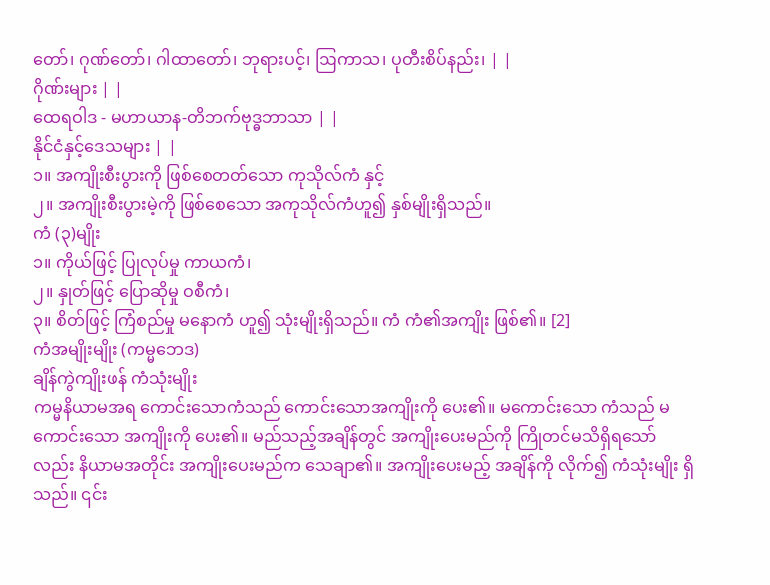တော်၊ ဂုဏ်တော်၊ ဂါထာတော်၊ ဘုရားပင့်၊ ဩကာသ၊ ပုတီးစိပ်နည်း၊ | |
ဂိုဏ်းများ | |
ထေရဝါဒ - မဟာယာန-တိဘက်ဗုဒ္ဓဘာသာ | |
နိုင်ငံနှင့်ဒေသများ | |
၁။ အကျိုးစီးပွားကို ဖြစ်စေတတ်သော ကုသိုလ်ကံ နှင့်
၂။ အကျိုးစီးပွားမဲ့ကို ဖြစ်စေသော အကုသိုလ်ကံဟူ၍ နှစ်မျိုးရှိသည်။
ကံ (၃)မျိုး
၁။ ကိုယ်ဖြင့် ပြုလုပ်မှု ကာယကံ၊
၂။ နှုတ်ဖြင့် ပြောဆိုမှု ဝစီကံ၊
၃။ စိတ်ဖြင့် ကြံစည်မှု မနောကံ ဟူ၍ သုံးမျိုးရှိသည်။ ကံ ကံ၏အကျိုး ဖြစ်၏။ [2]
ကံအမျိုးမျိုး (ကမ္မဘေဒ)
ချိန်ကွဲကျိုးဖန် ကံသုံးမျိုး
ကမ္မနိယာမအရ ကောင်းသောကံသည် ကောင်းသောအကျိုးကို ပေး၏။ မကောင်းသော ကံသည် မကောင်းသော အကျိုးကို ပေး၏။ မည်သည့်အချိန်တွင် အကျိုးပေးမည်ကို ကြိုတင်မသိရှိရသော်လည်း နိယာမအတိုင်း အကျိုးပေးမည်က သေချာ၏။ အကျိုးပေးမည့် အချိန်ကို လိုက်၍ ကံသုံးမျိုး ရှိသည်။ ၎င်း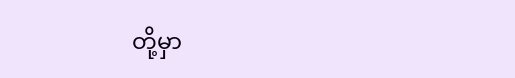တို့မှာ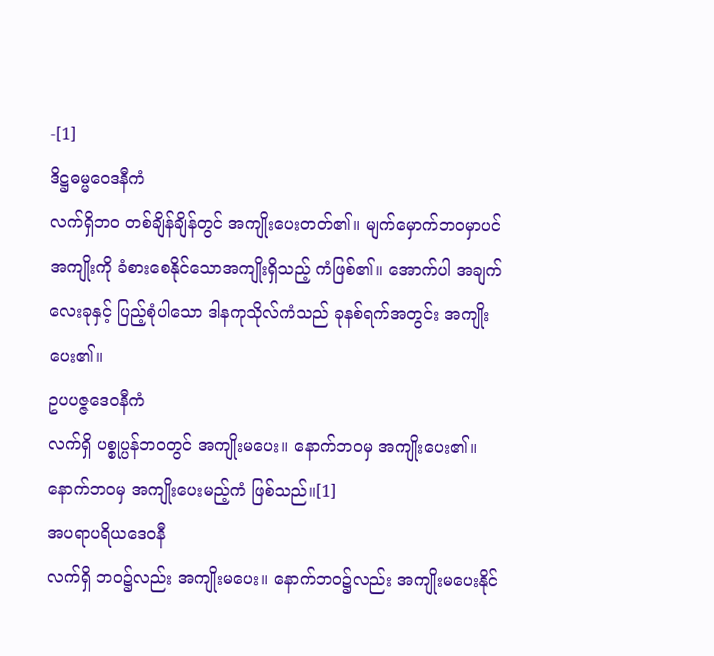-[1]
ဒိဋ္ဌဓမ္မဝေဒနီကံ
လက်ရှိဘဝ တစ်ချိန်ချိန်တွင် အကျိုးပေးတတ်၏။ မျက်မှောက်ဘဝမှာပင် အကျိုးကို ခံစားစေနိုင်သောအကျိုးရှိသည့် ကံဖြစ်၏။ အောက်ပါ အချက်လေးခုနှင့် ပြည့်စုံပါသော ဒါနကုသိုလ်ကံသည် ခုနစ်ရက်အတွင်း အကျိုးပေး၏။
ဥပပဇ္ဇဒေဝနီကံ
လက်ရှိ ပစ္စုပ္ပန်ဘဝတွင် အကျိုးမပေး။ နောက်ဘဝမှ အကျိုးပေး၏။ နောက်ဘဝမှ အကျိုးပေးမည့်ကံ ဖြစ်သည်။[1]
အပရာပရိယဒေဝနီ
လက်ရှိ ဘဝ၌လည်း အကျိုးမပေး။ နောက်ဘဝ၌လည်း အကျိုးမပေးနိုင်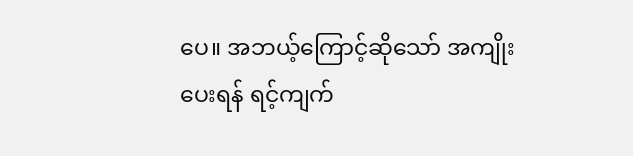ပေ။ အဘယ့်ကြောင့်ဆိုသော် အကျိုးပေးရန် ရင့်ကျက်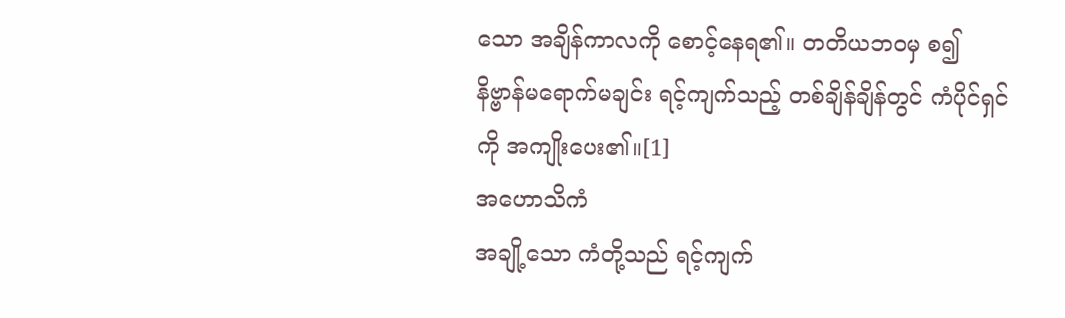သော အချိန်ကာလကို စောင့်နေရ၏။ တတိယဘဝမှ စ၍ နိဗ္ဗာန်မရောက်မချင်း ရင့်ကျက်သည့် တစ်ချိန်ချိန်တွင် ကံပိုင်ရှင်ကို အကျိုးပေး၏။[1]
အဟောသိကံ
အချို့သော ကံတို့သည် ရင့်ကျက်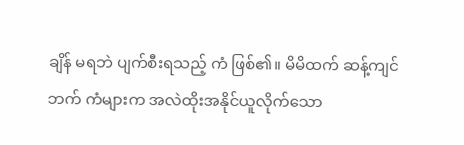ချိန် မရဘဲ ပျက်စီးရသည့် ကံ ဖြစ်၏။ မိမိထက် ဆန့်ကျင်ဘက် ကံများက အလဲထိုးအနိုင်ယူလိုက်သော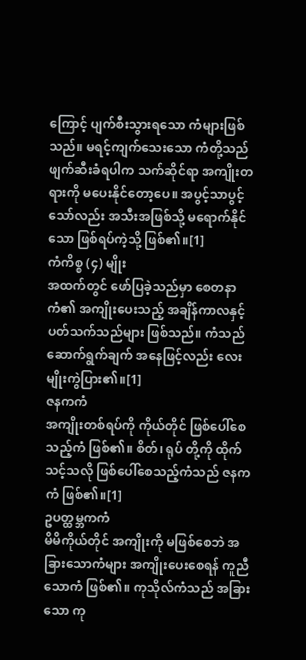ကြောင့် ပျက်စီးသွားရသော ကံများဖြစ်သည်။ မရင့်ကျက်သေးသော ကံတို့သည် ဖျက်ဆီးခံရပါက သက်ဆိုင်ရာ အကျိုးတရားကို မပေးနိုင်တော့ပေ။ အပွင့်သာပွင့်သော်လည်း အသီးအဖြစ်သို့ မရောက်နိုင်သော ဖြစ်ရပ်ကဲ့သို့ ဖြစ်၏။[1]
ကံကိစ္စ (၄) မျိုး
အထက်တွင် ဖော်ပြခဲ့သည်မှာ စေတနာကံ၏ အကျိုးပေးသည့် အချိန်ကာလနှင့် ပတ်သက်သည်များ ဖြစ်သည်။ ကံသည် ဆောက်ရွက်ချက် အနေဖြင့်လည်း လေးမျိုးကွဲပြား၏။[1]
ဇနကကံ
အကျိုးတစ်ရပ်ကို ကိုယ်တိုင် ဖြစ်ပေါ်စေသည့်ကံ ဖြစ်၏။ စိတ်၊ ရုပ် တို့ကို ထိုက်သင့်သလို ဖြစ်ပေါ်စေသည့်ကံသည် ဇနကကံ ဖြစ်၏။[1]
ဥပတ္ထမ္ဘကကံ
မိမိကိုယ်တိုင် အကျိုးကို မဖြစ်စေဘဲ အခြားသောကံများ အကျိုးပေးစေရန် ကူညီသောကံ ဖြစ်၏။ ကုသိုလ်ကံသည် အခြားသော ကု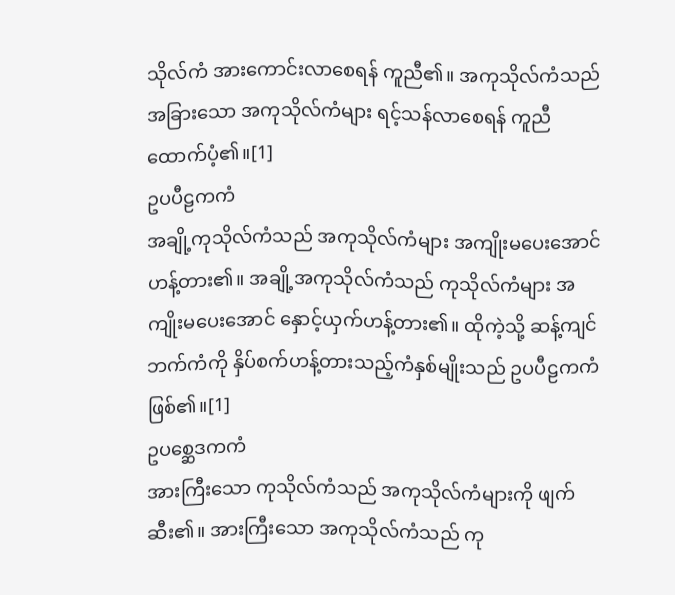သိုလ်ကံ အားကောင်းလာစေရန် ကူညီ၏။ အကုသိုလ်ကံသည် အခြားသော အကုသိုလ်ကံများ ရင့်သန်လာစေရန် ကူညီထောက်ပံ့၏။[1]
ဥပပီဠကကံ
အချို့ကုသိုလ်ကံသည် အကုသိုလ်ကံများ အကျိုးမပေးအောင် ဟန့်တား၏။ အချို့အကုသိုလ်ကံသည် ကုသိုလ်ကံများ အကျိုးမပေးအောင် နှောင့်ယှက်ဟန့်တား၏။ ထိုကဲ့သို့ ဆန့်ကျင်ဘက်ကံကို နှိပ်စက်ဟန့်တားသည့်ကံနှစ်မျိုးသည် ဥပပီဠကကံ ဖြစ်၏။[1]
ဥပစ္ဆေဒကကံ
အားကြီးသော ကုသိုလ်ကံသည် အကုသိုလ်ကံများကို ဖျက်ဆီး၏။ အားကြီးသော အကုသိုလ်ကံသည် ကု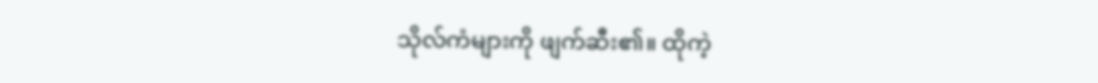သိုလ်ကံများကို ဖျက်ဆီး၏။ ထိုကဲ့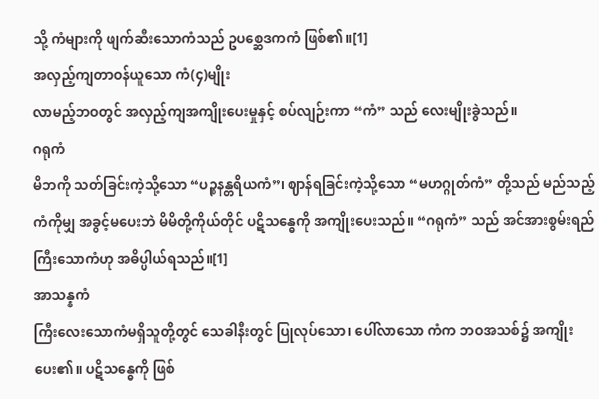သို့ ကံများကို ဖျက်ဆီးသောကံသည် ဥပစ္ဆေဒကကံ ဖြစ်၏။[1]
အလှည့်ကျတာဝန်ယူသော ကံ(၄)မျိုး
လာမည့်ဘဝတွင် အလှည့်ကျအကျိုးပေးမှုနှင့် စပ်လျဉ်းကာ “ကံ” သည် လေးမျိုးခွဲသည်။
ဂရုကံ
မိဘကို သတ်ခြင်းကဲ့သို့သော “ပဉ္စနန္တရိယကံ”၊ ဈာန်ရခြင်းကဲ့သို့သော “မဟဂ္ဂုတ်ကံ” တို့သည် မည်သည့်ကံကိုမျှ အခွင့်မပေးဘဲ မိမိတို့ကိုယ်တိုင် ပဋိသန္ဓေကို အကျိုးပေးသည်။ “ဂရုကံ” သည် အင်အားစွမ်းရည် ကြီးသောကံဟု အဓိပ္ပါယ်ရသည်။[1]
အာသန္နကံ
ကြီးလေးသောကံမရှိသူတို့တွင် သေခါနီးတွင် ပြုလုပ်သော၊ ပေါ်လာသော ကံက ဘဝအသစ်၌ အကျိုးပေး၏။ ပဋိသန္ဓေကို ဖြစ်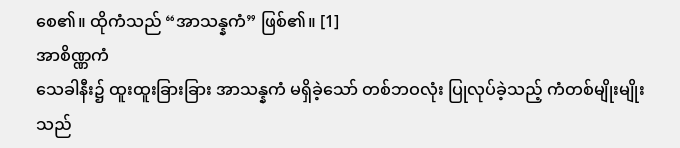စေ၏။ ထိုကံသည် “အာသန္နကံ” ဖြစ်၏။ [1]
အာစိဏ္ဏကံ
သေခါနီး၌ ထူးထူးခြားခြား အာသန္နကံ မရှိခဲ့သော် တစ်ဘဝလုံး ပြုလုပ်ခဲ့သည့် ကံတစ်မျိုးမျိုးသည်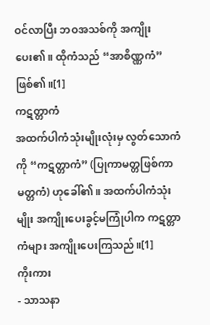ဝင်လာပြီး ဘဝအသစ်ကို အကျိုးပေး၏။ ထိုကံသည် “အာစိဏ္ဏကံ” ဖြစ်၏။[1]
ကဋတ္တာကံ
အထက်ပါကံသုံးမျိုးလုံးမှ လွတ်သောကံကို “ကဋတ္တာကံ” (ပြုကာမတ္တဖြစ်ကာမတ္တကံ) ဟုခေါ်၏။ အထက်ပါကံသုံးမျိုး အကျိုးပေးခွင့်မကြုံပါက ကဋတ္တာကံများ အကျိုးပေးကြသည်။[1]
ကိုးကား
- သာသနာ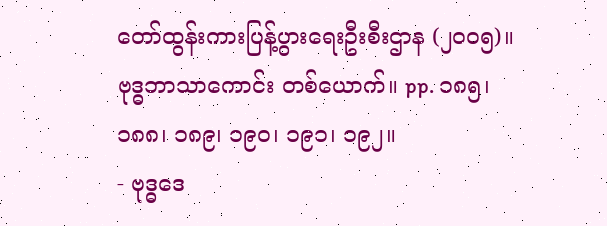တော်ထွန်းကားပြန့်ပွားရေးဦးစီးဌာန (၂၀၀၅)။ ဗုဒ္ဓဘာသာကောင်း တစ်ယောက်။ pp. ၁၈၅၊ ၁၈၈၊ ၁၈၉၊ ၁၉၀၊ ၁၉၁၊ ၁၉၂။
- ဗုဒ္ဓဒေ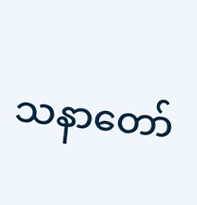သနာတော်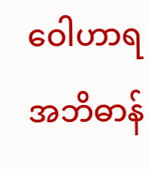ဝေါဟာရ အဘိဓာန်